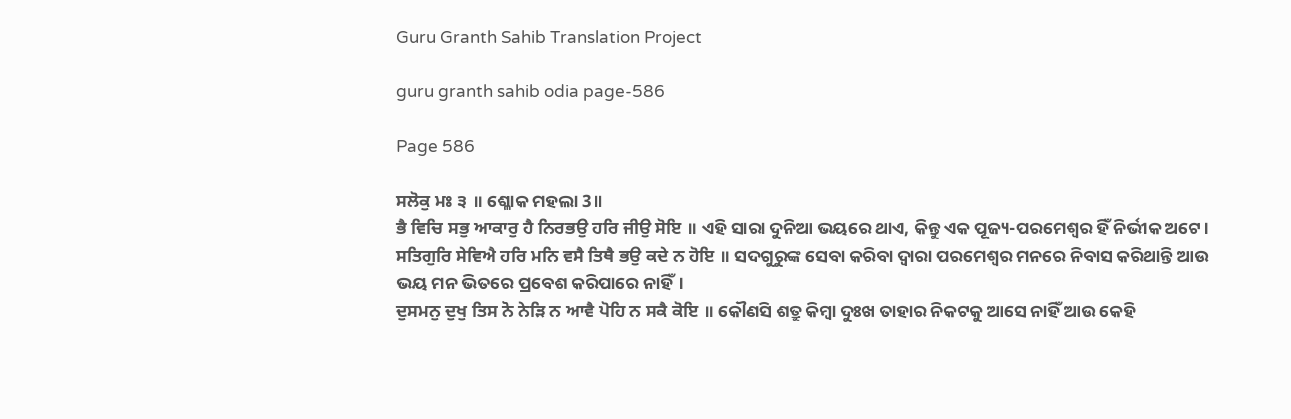Guru Granth Sahib Translation Project

guru granth sahib odia page-586

Page 586

ਸਲੋਕੁ ਮਃ ੩ ॥ ଶ୍ଳୋକ ମହଲା 3॥
ਭੈ ਵਿਚਿ ਸਭੁ ਆਕਾਰੁ ਹੈ ਨਿਰਭਉ ਹਰਿ ਜੀਉ ਸੋਇ ॥ ଏହି ସାରା ଦୁନିଆ ଭୟରେ ଥାଏ, କିନ୍ତୁ ଏକ ପୂଜ୍ୟ-ପରମେଶ୍ଵର ହିଁ ନିର୍ଭୀକ ଅଟେ।
ਸਤਿਗੁਰਿ ਸੇਵਿਐ ਹਰਿ ਮਨਿ ਵਸੈ ਤਿਥੈ ਭਉ ਕਦੇ ਨ ਹੋਇ ॥ ସଦଗୁରୁଙ୍କ ସେବା କରିବା ଦ୍ଵାରା ପରମେଶ୍ଵର ମନରେ ନିବାସ କରିଥାନ୍ତି ଆଉ ଭୟ ମନ ଭିତରେ ପ୍ରବେଶ କରିପାରେ ନାହିଁ।
ਦੁਸਮਨੁ ਦੁਖੁ ਤਿਸ ਨੋ ਨੇੜਿ ਨ ਆਵੈ ਪੋਹਿ ਨ ਸਕੈ ਕੋਇ ॥ କୌଣସି ଶତ୍ରୁ କିମ୍ବା ଦୁଃଖ ତାହାର ନିକଟକୁ ଆସେ ନାହିଁ ଆଉ କେହି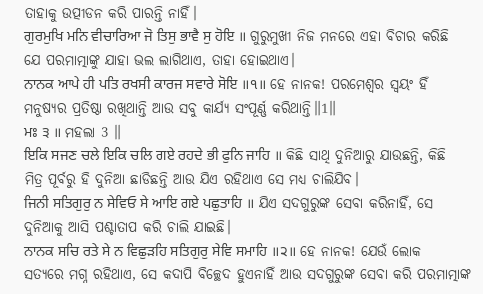ତାହାକୁ ଉତ୍ପୀଡନ କରି ପାରନ୍ତି ନାହିଁ।
ਗੁਰਮੁਖਿ ਮਨਿ ਵੀਚਾਰਿਆ ਜੋ ਤਿਸੁ ਭਾਵੈ ਸੁ ਹੋਇ ॥ ଗୁରୁମୁଖୀ ନିଜ ମନରେ ଏହା ବିଚାର କରିଛି ଯେ ପରମାତ୍ମାଙ୍କୁ ଯାହା ଭଲ ଲାଗିଥାଏ, ତାହା ହୋଇଥାଏ।
ਨਾਨਕ ਆਪੇ ਹੀ ਪਤਿ ਰਖਸੀ ਕਾਰਜ ਸਵਾਰੇ ਸੋਇ ॥੧॥ ହେ ନାନକ! ପରମେଶ୍ଵର ସ୍ଵୟଂ ହିଁ ମନୁଷ୍ୟର ପ୍ରତିଷ୍ଠା ରଖିଥାନ୍ତି ଆଉ ସବୁ କାର୍ଯ୍ୟ ସଂପୂର୍ଣ୍ଣ କରିଥାନ୍ତି॥1॥
ਮਃ ੩ ॥ ମହଲା 3 ॥
ਇਕਿ ਸਜਣ ਚਲੇ ਇਕਿ ਚਲਿ ਗਏ ਰਹਦੇ ਭੀ ਫੁਨਿ ਜਾਹਿ ॥ କିଛି ସାଥି ଦୁନିଆରୁ ଯାଉଛନ୍ତି, କିଛି ମିତ୍ର ପୂର୍ବରୁ ହି ଦୁନିଆ ଛାଡିଛନ୍ତି ଆଉ ଯିଏ ରହିଥାଏ ସେ ମଧ୍ୟ ଚାଲିଯିବ।
ਜਿਨੀ ਸਤਿਗੁਰੁ ਨ ਸੇਵਿਓ ਸੇ ਆਇ ਗਏ ਪਛੁਤਾਹਿ ॥ ଯିଏ ସଦଗୁରୁଙ୍କ ସେବା କରିନାହିଁ, ସେ ଦୁନିଆକୁ ଆସି ପଶ୍ଚାତାପ କରି ଚାଲି ଯାଇଛି।
ਨਾਨਕ ਸਚਿ ਰਤੇ ਸੇ ਨ ਵਿਛੁੜਹਿ ਸਤਿਗੁਰੁ ਸੇਵਿ ਸਮਾਹਿ ॥੨॥ ହେ ନାନକ! ଯେଉଁ ଲୋକ ସତ୍ୟରେ ମଗ୍ନ ରହିଥାଏ, ସେ କଦାପି ବିଚ୍ଛେଦ ହୁଏନାହିଁ ଆଉ ସଦଗୁରୁଙ୍କ ସେବା କରି ପରମାତ୍ମାଙ୍କ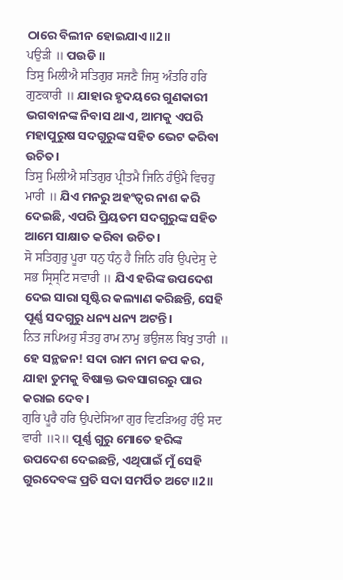ଠାରେ ବିଲୀନ ହୋଇଯାଏ॥2॥
ਪਉੜੀ ॥ ପଉଡି ॥
ਤਿਸੁ ਮਿਲੀਐ ਸਤਿਗੁਰ ਸਜਣੈ ਜਿਸੁ ਅੰਤਰਿ ਹਰਿ ਗੁਣਕਾਰੀ ॥ ଯାହାର ହୃଦୟରେ ଗୁଣକାରୀ ଭଗବାନଙ୍କ ନିବାସ ଥାଏ, ଆମକୁ ଏପରି ମହାପୁରୁଷ ସଦଗୁରୁଙ୍କ ସହିତ ଭେଟ କରିବା ଉଚିତ।
ਤਿਸੁ ਮਿਲੀਐ ਸਤਿਗੁਰ ਪ੍ਰੀਤਮੈ ਜਿਨਿ ਹੰਉਮੈ ਵਿਚਹੁ ਮਾਰੀ ॥ ଯିଏ ମନରୁ ଅହଂତ୍ଵର ନାଶ କରି ଦେଇଛି, ଏପରି ପ୍ରିୟତମ ସଦଗୁରୁଙ୍କ ସହିତ ଆମେ ସାକ୍ଷାତ କରିବା ଉଚିତ।
ਸੋ ਸਤਿਗੁਰੁ ਪੂਰਾ ਧਨੁ ਧੰਨੁ ਹੈ ਜਿਨਿ ਹਰਿ ਉਪਦੇਸੁ ਦੇ ਸਭ ਸ੍ਰਿਸ੍ਟਿ ਸਵਾਰੀ ॥ ଯିଏ ହରିଙ୍କ ଉପଦେଶ ଦେଇ ସାରା ସୃଷ୍ଟିର କଲ୍ୟାଣ କରିଛନ୍ତି, ସେହି ପୂର୍ଣ୍ଣ ସଦଗୁରୁ ଧନ୍ୟ ଧନ୍ୟ ଅଟନ୍ତି।
ਨਿਤ ਜਪਿਅਹੁ ਸੰਤਹੁ ਰਾਮ ਨਾਮੁ ਭਉਜਲ ਬਿਖੁ ਤਾਰੀ ॥ ହେ ସନ୍ଥଜନ! ସଦା ରାମ ନାମ ଜପ କର, ଯାହା ତୁମକୁ ବିଷାକ୍ତ ଭବସାଗରରୁ ପାର କରାଇ ଦେବ।
ਗੁਰਿ ਪੂਰੈ ਹਰਿ ਉਪਦੇਸਿਆ ਗੁਰ ਵਿਟੜਿਅਹੁ ਹੰਉ ਸਦ ਵਾਰੀ ॥੨॥ ପୂର୍ଣ୍ଣ ଗୁରୁ ମୋତେ ହରିଙ୍କ ଉପଦେଶ ଦେଇଛନ୍ତି, ଏଥିପାଇଁ ମୁଁ ସେହି ଗୁରଦେବଙ୍କ ପ୍ରତି ସଦା ସମର୍ପିତ ଅଟେ॥2॥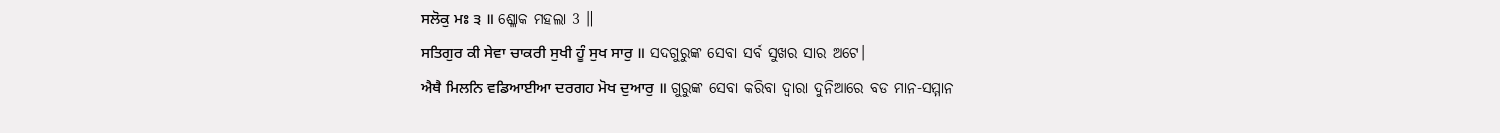ਸਲੋਕੁ ਮਃ ੩ ॥ ଶ୍ଳୋକ ମହଲା 3 ॥
ਸਤਿਗੁਰ ਕੀ ਸੇਵਾ ਚਾਕਰੀ ਸੁਖੀ ਹੂੰ ਸੁਖ ਸਾਰੁ ॥ ସଦଗୁରୁଙ୍କ ସେବା ସର୍ବ ସୁଖର ସାର ଅଟେ।
ਐਥੈ ਮਿਲਨਿ ਵਡਿਆਈਆ ਦਰਗਹ ਮੋਖ ਦੁਆਰੁ ॥ ଗୁରୁଙ୍କ ସେବା କରିବା ଦ୍ଵାରା ଦୁନିଆରେ ବଡ ମାନ-ସମ୍ମାନ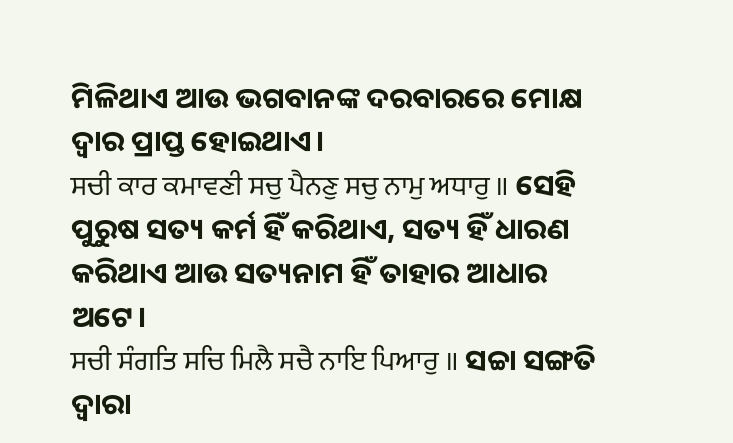ମିଳିଥାଏ ଆଉ ଭଗବାନଙ୍କ ଦରବାରରେ ମୋକ୍ଷ ଦ୍ଵାର ପ୍ରାପ୍ତ ହୋଇଥାଏ।
ਸਚੀ ਕਾਰ ਕਮਾਵਣੀ ਸਚੁ ਪੈਨਣੁ ਸਚੁ ਨਾਮੁ ਅਧਾਰੁ ॥ ସେହି ପୁରୁଷ ସତ୍ୟ କର୍ମ ହିଁ କରିଥାଏ, ସତ୍ୟ ହିଁ ଧାରଣ କରିଥାଏ ଆଉ ସତ୍ୟନାମ ହିଁ ତାହାର ଆଧାର ଅଟେ।
ਸਚੀ ਸੰਗਤਿ ਸਚਿ ਮਿਲੈ ਸਚੈ ਨਾਇ ਪਿਆਰੁ ॥ ସଚ୍ଚା ସଙ୍ଗତି ଦ୍ଵାରା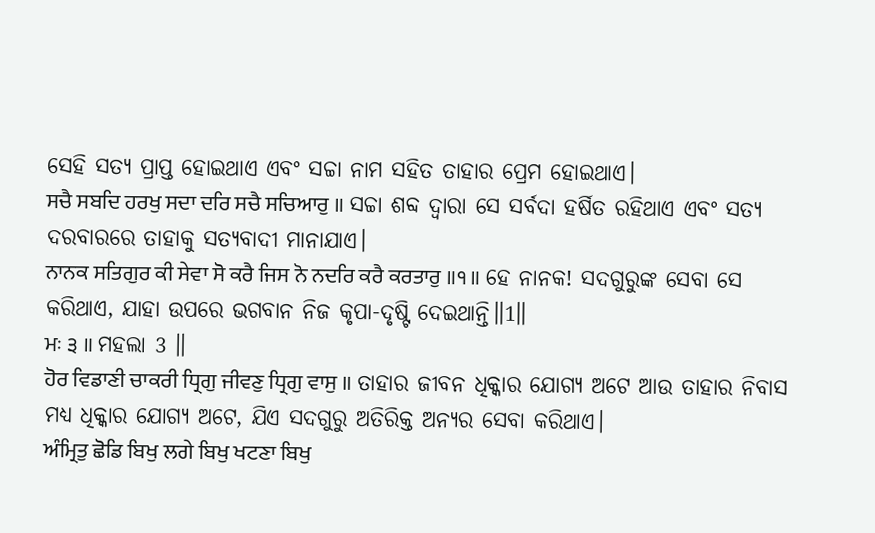ସେହି ସତ୍ୟ ପ୍ରାପ୍ତ ହୋଇଥାଏ ଏବଂ ସଚ୍ଚା ନାମ ସହିତ ତାହାର ପ୍ରେମ ହୋଇଥାଏ।
ਸਚੈ ਸਬਦਿ ਹਰਖੁ ਸਦਾ ਦਰਿ ਸਚੈ ਸਚਿਆਰੁ ॥ ସଚ୍ଚା ଶବ୍ଦ ଦ୍ଵାରା ସେ ସର୍ବଦା ହର୍ଷିତ ରହିଥାଏ ଏବଂ ସତ୍ୟ ଦରବାରରେ ତାହାକୁ ସତ୍ୟବାଦୀ ମାନାଯାଏ।
ਨਾਨਕ ਸਤਿਗੁਰ ਕੀ ਸੇਵਾ ਸੋ ਕਰੈ ਜਿਸ ਨੋ ਨਦਰਿ ਕਰੈ ਕਰਤਾਰੁ ॥੧॥ ହେ ନାନକ! ସଦଗୁରୁଙ୍କ ସେବା ସେ କରିଥାଏ, ଯାହା ଉପରେ ଭଗବାନ ନିଜ କୃପା-ଦୃଷ୍ଟି ଦେଇଥାନ୍ତି॥1॥
ਮਃ ੩ ॥ ମହଲା 3 ॥
ਹੋਰ ਵਿਡਾਣੀ ਚਾਕਰੀ ਧ੍ਰਿਗੁ ਜੀਵਣੁ ਧ੍ਰਿਗੁ ਵਾਸੁ ॥ ତାହାର ଜୀବନ ଧିକ୍କାର ଯୋଗ୍ୟ ଅଟେ ଆଉ ତାହାର ନିବାସ ମଧ୍ୟ ଧିକ୍କାର ଯୋଗ୍ୟ ଅଟେ, ଯିଏ ସଦଗୁରୁ ଅତିରିକ୍ତ ଅନ୍ୟର ସେବା କରିଥାଏ।
ਅੰਮ੍ਰਿਤੁ ਛੋਡਿ ਬਿਖੁ ਲਗੇ ਬਿਖੁ ਖਟਣਾ ਬਿਖੁ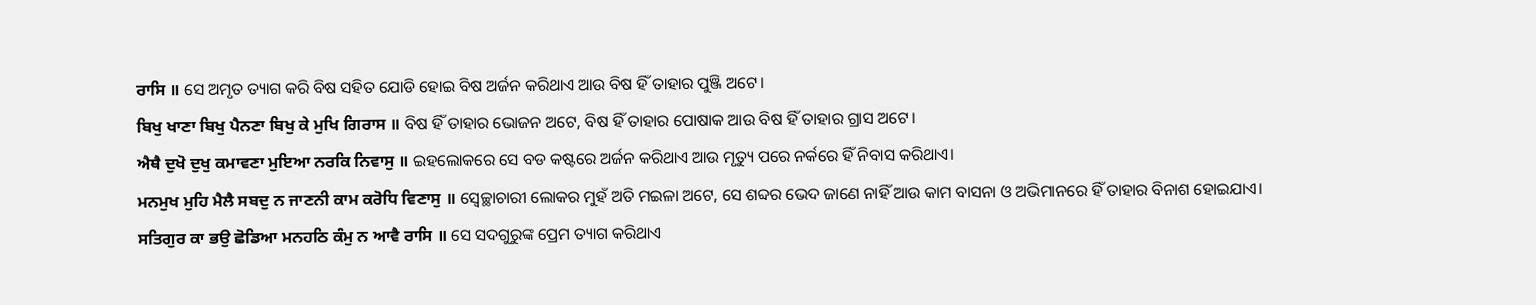ਰਾਸਿ ॥ ସେ ଅମୃତ ତ୍ୟାଗ କରି ବିଷ ସହିତ ଯୋଡି ହୋଇ ବିଷ ଅର୍ଜନ କରିଥାଏ ଆଉ ବିଷ ହିଁ ତାହାର ପୁଞ୍ଜି ଅଟେ।
ਬਿਖੁ ਖਾਣਾ ਬਿਖੁ ਪੈਨਣਾ ਬਿਖੁ ਕੇ ਮੁਖਿ ਗਿਰਾਸ ॥ ବିଷ ହିଁ ତାହାର ଭୋଜନ ଅଟେ, ବିଷ ହିଁ ତାହାର ପୋଷାକ ଆଉ ବିଷ ହିଁ ତାହାର ଗ୍ରାସ ଅଟେ।
ਐਥੈ ਦੁਖੋ ਦੁਖੁ ਕਮਾਵਣਾ ਮੁਇਆ ਨਰਕਿ ਨਿਵਾਸੁ ॥ ଇହଲୋକରେ ସେ ବଡ କଷ୍ଟରେ ଅର୍ଜନ କରିଥାଏ ଆଉ ମୃତ୍ୟୁ ପରେ ନର୍କରେ ହିଁ ନିବାସ କରିଥାଏ।
ਮਨਮੁਖ ਮੁਹਿ ਮੈਲੈ ਸਬਦੁ ਨ ਜਾਣਨੀ ਕਾਮ ਕਰੋਧਿ ਵਿਣਾਸੁ ॥ ସ୍ଵେଚ୍ଛାଚାରୀ ଲୋକର ମୁହଁ ଅତି ମଇଳା ଅଟେ, ସେ ଶବ୍ଦର ଭେଦ ଜାଣେ ନାହିଁ ଆଉ କାମ ବାସନା ଓ ଅଭିମାନରେ ହିଁ ତାହାର ବିନାଶ ହୋଇଯାଏ।
ਸਤਿਗੁਰ ਕਾ ਭਉ ਛੋਡਿਆ ਮਨਹਠਿ ਕੰਮੁ ਨ ਆਵੈ ਰਾਸਿ ॥ ସେ ସଦଗୁରୁଙ୍କ ପ୍ରେମ ତ୍ୟାଗ କରିଥାଏ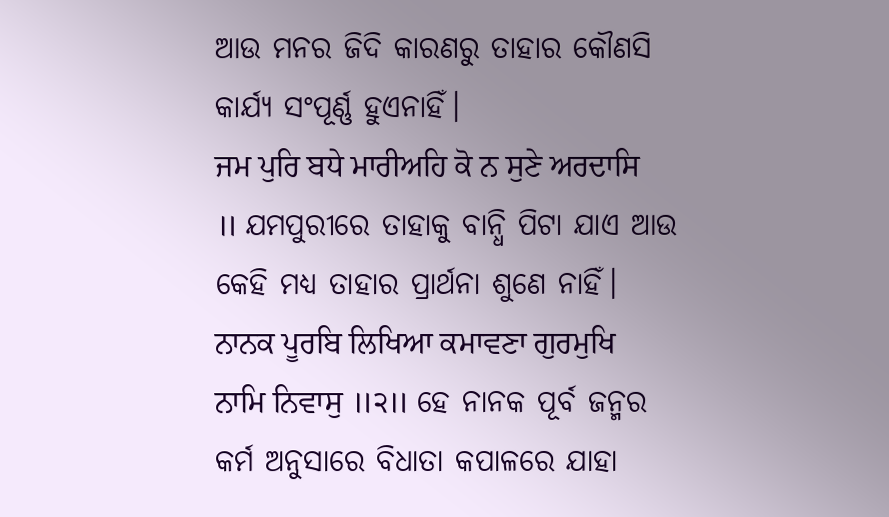ଆଉ ମନର ଜିଦି କାରଣରୁ ତାହାର କୌଣସି କାର୍ଯ୍ୟ ସଂପୂର୍ଣ୍ଣ ହୁଏନାହିଁ।
ਜਮ ਪੁਰਿ ਬਧੇ ਮਾਰੀਅਹਿ ਕੋ ਨ ਸੁਣੇ ਅਰਦਾਸਿ ॥ ଯମପୁରୀରେ ତାହାକୁ ବାନ୍ଧି ପିଟା ଯାଏ ଆଉ କେହି ମଧ୍ୟ ତାହାର ପ୍ରାର୍ଥନା ଶୁଣେ ନାହିଁ।
ਨਾਨਕ ਪੂਰਬਿ ਲਿਖਿਆ ਕਮਾਵਣਾ ਗੁਰਮੁਖਿ ਨਾਮਿ ਨਿਵਾਸੁ ॥੨॥ ହେ ନାନକ ପୂର୍ବ ଜନ୍ମର କର୍ମ ଅନୁସାରେ ବିଧାତା କପାଳରେ ଯାହା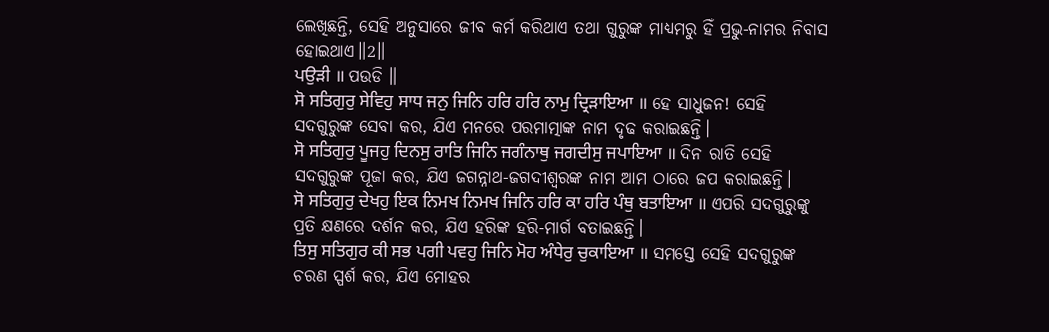ଲେଖିଛନ୍ତି, ସେହି ଅନୁସାରେ ଜୀବ କର୍ମ କରିଥାଏ ତଥା ଗୁରୁଙ୍କ ମାଧ୍ୟମରୁ ହିଁ ପ୍ରଭୁ-ନାମର ନିବାସ ହୋଇଥାଏ॥2॥
ਪਉੜੀ ॥ ପଉଡି ॥
ਸੋ ਸਤਿਗੁਰੁ ਸੇਵਿਹੁ ਸਾਧ ਜਨੁ ਜਿਨਿ ਹਰਿ ਹਰਿ ਨਾਮੁ ਦ੍ਰਿੜਾਇਆ ॥ ହେ ସାଧୁଜନ! ସେହି ସଦଗୁରୁଙ୍କ ସେବା କର, ଯିଏ ମନରେ ପରମାତ୍ମାଙ୍କ ନାମ ଦୃଢ କରାଇଛନ୍ତି।
ਸੋ ਸਤਿਗੁਰੁ ਪੂਜਹੁ ਦਿਨਸੁ ਰਾਤਿ ਜਿਨਿ ਜਗੰਨਾਥੁ ਜਗਦੀਸੁ ਜਪਾਇਆ ॥ ଦିନ ରାତି ସେହି ସଦଗୁରୁଙ୍କ ପୂଜା କର, ଯିଏ ଜଗନ୍ନାଥ-ଜଗଦୀଶ୍ଵରଙ୍କ ନାମ ଆମ ଠାରେ ଜପ କରାଇଛନ୍ତି।
ਸੋ ਸਤਿਗੁਰੁ ਦੇਖਹੁ ਇਕ ਨਿਮਖ ਨਿਮਖ ਜਿਨਿ ਹਰਿ ਕਾ ਹਰਿ ਪੰਥੁ ਬਤਾਇਆ ॥ ଏପରି ସଦଗୁରୁଙ୍କୁ ପ୍ରତି କ୍ଷଣରେ ଦର୍ଶନ କର, ଯିଏ ହରିଙ୍କ ହରି-ମାର୍ଗ ବତାଇଛନ୍ତି।
ਤਿਸੁ ਸਤਿਗੁਰ ਕੀ ਸਭ ਪਗੀ ਪਵਹੁ ਜਿਨਿ ਮੋਹ ਅੰਧੇਰੁ ਚੁਕਾਇਆ ॥ ସମସ୍ତେ ସେହି ସଦଗୁରୁଙ୍କ ଚରଣ ସ୍ପର୍ଶ କର, ଯିଏ ମୋହର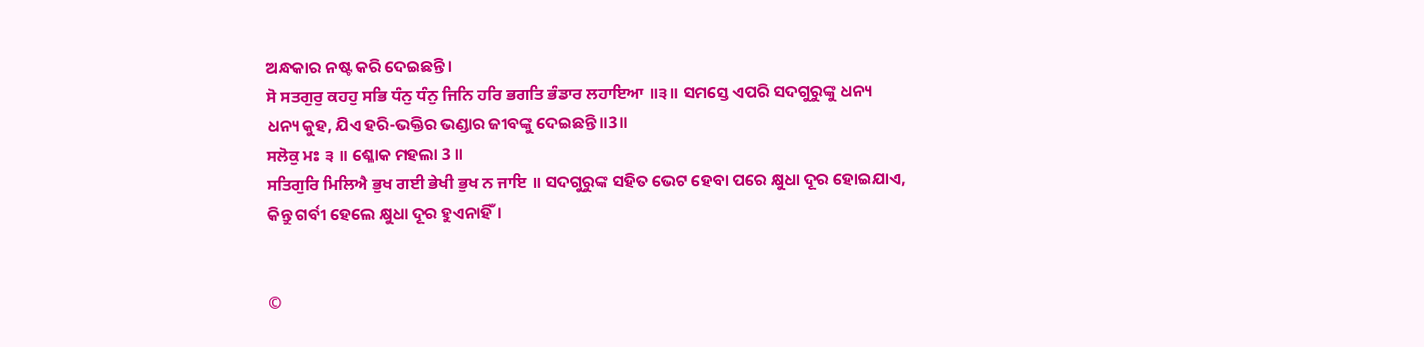ଅନ୍ଧକାର ନଷ୍ଟ କରି ଦେଇଛନ୍ତି।
ਸੋ ਸਤਗੁਰੁ ਕਹਹੁ ਸਭਿ ਧੰਨੁ ਧੰਨੁ ਜਿਨਿ ਹਰਿ ਭਗਤਿ ਭੰਡਾਰ ਲਹਾਇਆ ॥੩॥ ସମସ୍ତେ ଏପରି ସଦଗୁରୁଙ୍କୁ ଧନ୍ୟ ଧନ୍ୟ କୁହ, ଯିଏ ହରି-ଭକ୍ତିର ଭଣ୍ଡାର ଜୀବଙ୍କୁ ଦେଇଛନ୍ତି॥3॥
ਸਲੋਕੁ ਮਃ ੩ ॥ ଶ୍ଳୋକ ମହଲା 3 ॥
ਸਤਿਗੁਰਿ ਮਿਲਿਐ ਭੁਖ ਗਈ ਭੇਖੀ ਭੁਖ ਨ ਜਾਇ ॥ ସଦଗୁରୁଙ୍କ ସହିତ ଭେଟ ହେବା ପରେ କ୍ଷୁଧା ଦୂର ହୋଇଯାଏ, କିନ୍ତୁ ଗର୍ବୀ ହେଲେ କ୍ଷୁଧା ଦୂର ହୁଏନାହିଁ।


©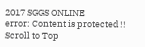2017 SGGS ONLINE
error: Content is protected !!
Scroll to Top